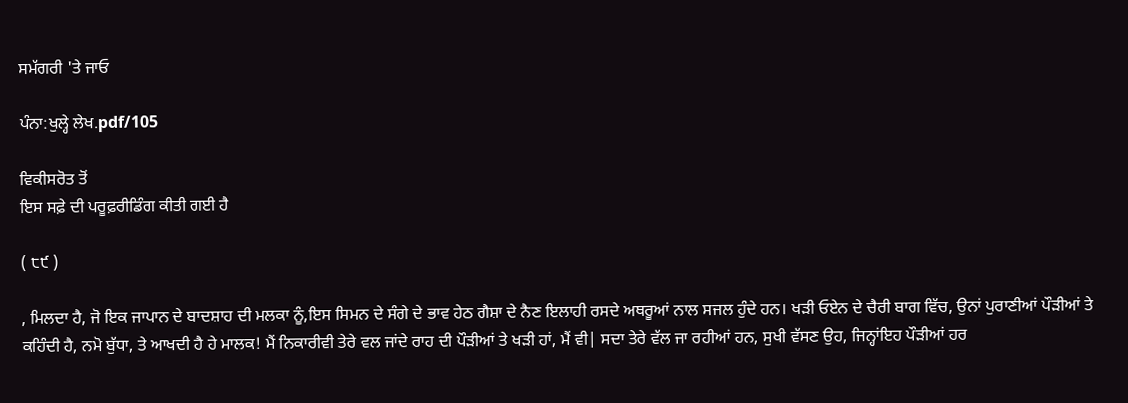ਸਮੱਗਰੀ 'ਤੇ ਜਾਓ

ਪੰਨਾ:ਖੁਲ੍ਹੇ ਲੇਖ.pdf/105

ਵਿਕੀਸਰੋਤ ਤੋਂ
ਇਸ ਸਫ਼ੇ ਦੀ ਪਰੂਫ਼ਰੀਡਿੰਗ ਕੀਤੀ ਗਈ ਹੈ

( ੮੯ )

, ਮਿਲਦਾ ਹੈ, ਜੋ ਇਕ ਜਾਪਾਨ ਦੇ ਬਾਦਸ਼ਾਹ ਦੀ ਮਲਕਾ ਨੂੰ,ਇਸ ਸਿਮਨ ਦੇ ਸੰਗੇ ਦੇ ਭਾਵ ਹੇਠ ਗੈਸ਼ਾ ਦੇ ਨੈਣ ਇਲਾਹੀ ਰਸਦੇ ਅਥਰੂਆਂ ਨਾਲ ਸਜਲ ਹੁੰਦੇ ਹਨ। ਖੜੀ ਓਏਨ ਦੇ ਚੈਰੀ ਬਾਗ ਵਿੱਚ, ਉਨਾਂ ਪੁਰਾਣੀਆਂ ਪੌੜੀਆਂ ਤੇ ਕਹਿੰਦੀ ਹੈ, ਨਮੋ ਬੁੱਧਾ, ਤੇ ਆਖਦੀ ਹੈ ਹੇ ਮਾਲਕ! ਮੈਂ ਨਿਕਾਰੀਵੀ ਤੇਰੇ ਵਲ ਜਾਂਦੇ ਰਾਹ ਦੀ ਪੌੜੀਆਂ ਤੇ ਖੜੀ ਹਾਂ, ਮੈਂ ਵੀ| ਸਦਾ ਤੇਰੇ ਵੱਲ ਜਾ ਰਹੀਆਂ ਹਨ, ਸੁਖੀ ਵੱਸਣ ਉਹ, ਜਿਨ੍ਹਾਂਇਹ ਪੌੜੀਆਂ ਹਰ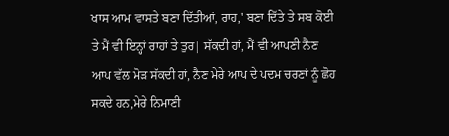ਖਾਸ ਆਮ ਵਾਸਤੇ ਬਣਾ ਦਿੱਤੀਆਂ, ਰਾਹ,' ਬਣਾ ਦਿੱਤੇ ਤੇ ਸਬ ਕੋਈ ਤੇ ਮੈਂ ਵੀ ਇਨ੍ਹਾਂ ਰਾਹਾਂ ਤੇ ਤੁਰ| ਸੱਕਦੀ ਹਾਂ, ਮੈਂ ਵੀ ਆਪਣੀ ਨੈਣ ਆਪ ਵੱਲ ਮੋੜ ਸੱਕਦੀ ਹਾਂ, ਨੈਣ ਮੇਰੇ ਆਪ ਦੇ ਪਦਮ ਚਰਣਾਂ ਨੂੰ ਛੋਹ ਸਕਦੇ ਹਨ,ਮੇਰੇ ਨਿਮਾਣੀ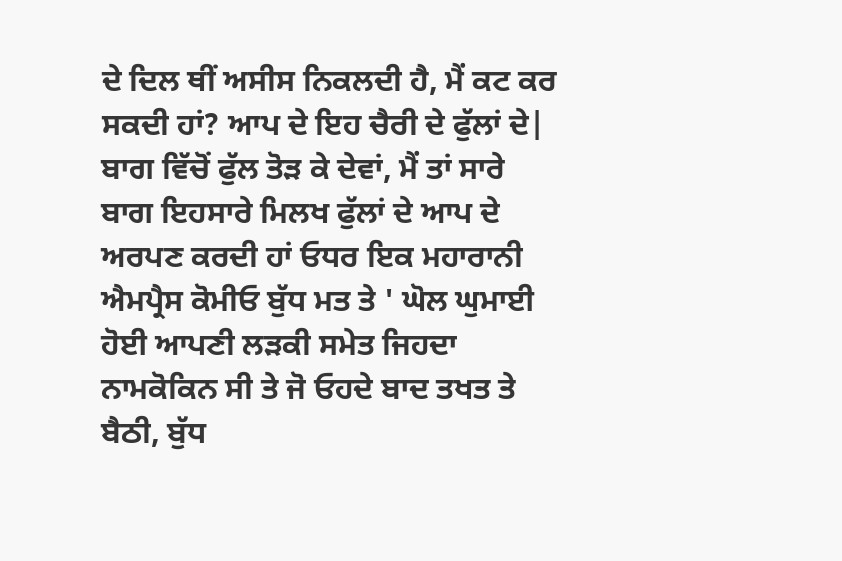ਦੇ ਦਿਲ ਥੀਂ ਅਸੀਸ ਨਿਕਲਦੀ ਹੈ, ਮੈਂ ਕਟ ਕਰ ਸਕਦੀ ਹਾਂ? ਆਪ ਦੇ ਇਹ ਚੈਰੀ ਦੇ ਫੁੱਲਾਂ ਦੇ| ਬਾਗ ਵਿੱਚੋਂ ਫੁੱਲ ਤੋੜ ਕੇ ਦੇਵਾਂ, ਮੈਂ ਤਾਂ ਸਾਰੇ ਬਾਗ ਇਹਸਾਰੇ ਮਿਲਖ ਫੁੱਲਾਂ ਦੇ ਆਪ ਦੇ ਅਰਪਣ ਕਰਦੀ ਹਾਂ ਓਧਰ ਇਕ ਮਹਾਰਾਨੀ ਐਮਪ੍ਰੈਸ ਕੋਮੀਓ ਬੁੱਧ ਮਤ ਤੇ ' ਘੋਲ ਘੁਮਾਈ ਹੋਈ ਆਪਣੀ ਲੜਕੀ ਸਮੇਤ ਜਿਹਦਾ ਨਾਮਕੋਕਿਨ ਸੀ ਤੇ ਜੋ ਓਹਦੇ ਬਾਦ ਤਖਤ ਤੇ ਬੈਠੀ, ਬੁੱਧ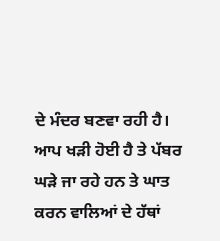ਦੇ ਮੰਦਰ ਬਣਵਾ ਰਹੀ ਹੈ। ਆਪ ਖੜੀ ਹੋਈ ਹੈ ਤੇ ਪੱਬਰ ਘੜੇ ਜਾ ਰਹੇ ਹਨ ਤੇ ਘਾਤ ਕਰਨ ਵਾਲਿਆਂ ਦੇ ਹੱਥਾਂ